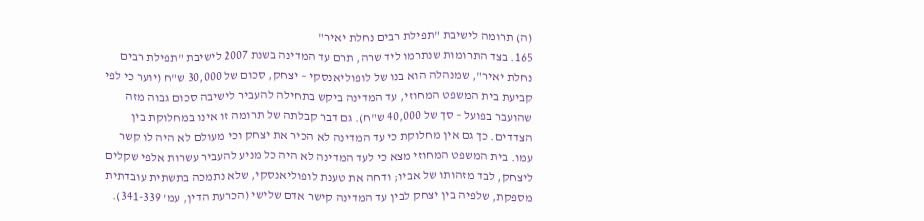(ה) תרומה לישיבת "תפילת רבים נחלת יאיר"
165. בצד התרומות שנתרמו ליד שרה, תרם עד המדינה בשנת 2007 לישיבת "תפילת רבים נחלת יאיר", שמנהלה הוא בנו של לופוליאנסקי – יצחק, סכום של 30,000 ש"ח (יוער כי לפי קביעת בית המשפט המחוזי, עד המדינה ביקש בתחילה להעביר לישיבה סכום גבוה מזה שהועבר בפועל – סך של 40,000 ש"ח). גם דבר קבלתה של תרומה זו אינו במחלוקת בין הצדדים. כך גם אין מחלוקת כי עד המדינה לא הכיר את יצחק וכי מעולם לא היה לו קשר עמו. בית המשפט המחוזי מצא כי לעד המדינה לא היה כל מניע להעביר עשרות אלפי שקלים ליצחק, לבד מזהותו של אביו; ודחה את טענת לופוליאנסקי, שלא נתמכה בתשתית עובדתית מספקת, שלפיה בין יצחק לבין עד המדינה קישר אדם שלישי (הכרעת הדין, עמ' 341-339).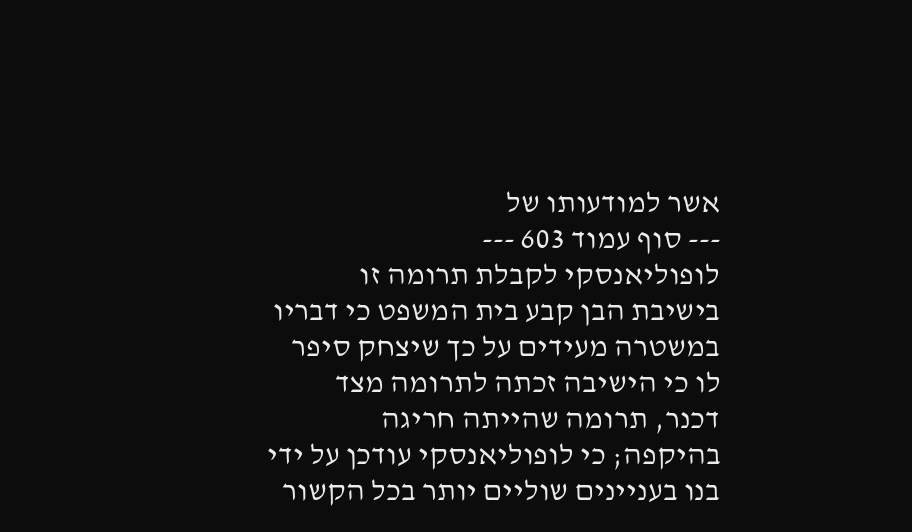אשר למודעותו של
--- סוף עמוד 603 ---
לופוליאנסקי לקבלת תרומה זו בישיבת הבן קבע בית המשפט כי דבריו במשטרה מעידים על כך שיצחק סיפר לו כי הישיבה זכתה לתרומה מצד דכנר, תרומה שהייתה חריגה בהיקפה; כי לופוליאנסקי עודכן על ידי בנו בעניינים שוליים יותר בכל הקשור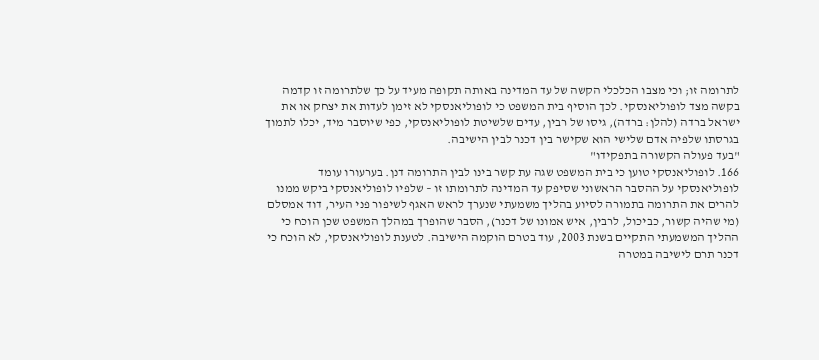לתרומה זו; וכי מצבו הכלכלי הקשה של עד המדינה באותה תקופה מעיד על כך שלתרומה זו קדמה בקשה מצד לופוליאנסקי. לכך הוסיף בית המשפט כי לופוליאנסקי לא זימן לעדות את יצחק או את ישראל ברדה (להלן: ברדה), גיסו של רבין, עדים שלשיטת לופוליאנסקי, כפי שיוסבר מיד, יכלו לתמוך בגרסתו שלפיה אדם שלישי הוא שקישר בין דכנר לבין הישיבה.
"בעד פעולה הקשורה בתפקידו"
166. לופוליאנסקי טוען כי בית המשפט שגה עת קשר בינו לבין התרומה דנן. בערעורו עומד לופוליאנסקי על ההסבר הראשוני שסיפק עד המדינה לתרומתו זו – שלפיו לופוליאנסקי ביקש ממנו להרים את התרומה בתמורה לסיוע בהליך משמעתי שנערך לראש האגף לשיפור פני העיר, דוד אמסלם (מי שהיה קשור, כביכול, לרבין, איש אמונו של דכנר), הסבר שהופרך במהלך המשפט שכן הוכח כי ההליך המשמעתי התקיים בשנת 2003, עוד בטרם הוקמה הישיבה. לטענת לופוליאנסקי, לא הוכח כי דכנר תרם לישיבה במטרה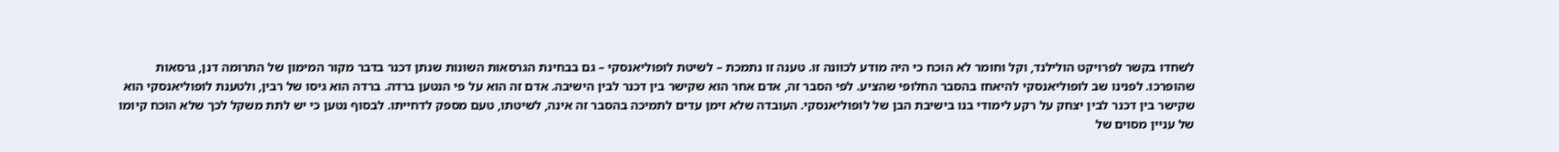לשחדו בקשר לפרויקט הולילנד, וקל וחומר לא הוכח כי היה מודע לכוונה זו. טענה זו נתמכת – לשיטת לופוליאנסקי – גם בבחינת הגרסאות השונות שנתן דכנר בדבר מקור המימון של התרומה דנן, גרסאות שהופרכו. לפנינו שב לופוליאנסקי להיאחז בהסבר החלופי שהציע. לפי הסבר זה, אדם אחר הוא שקישר בין דכנר לבין הישיבה. אדם זה הוא על פי הנטען ברדה. ברדה הוא גיסו של רבין, ולטענת לופוליאנסקי הוא שקישר בין דכנר לבין יצחק על רקע לימודי בנו בישיבת הבן של לופוליאנסקי. העובדה שלא זימן עדים לתמיכה בהסבר זה אינה, לשיטתו, טעם מספק לדחייתו. לבסוף נטען כי יש לתת משקל לכך שלא הוכח קיומו של עניין מסוים של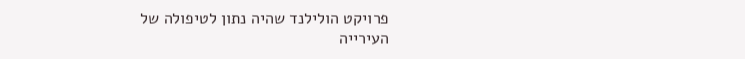פרויקט הולילנד שהיה נתון לטיפולה של העירייה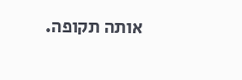אותה תקופה.